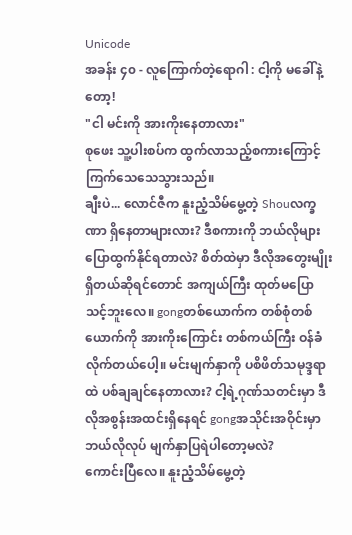Unicode
အခန်း ၄၀ - လူကြောက်တဲ့ရောဂါ : ငါ့ကို မခေါ်နဲ့တော့!
"ငါ မင်းကို အားကိုးနေတာလား"
စုဖေး သူ့ပါးစပ်က ထွက်လာသည့်စကားကြောင့် ကြက်သေသေသွားသည်။
ချီးပဲ... လောင်ဇီက နူးညံ့သိမ်မွေ့တဲ့ Shouလက္ခဏာ ရှိနေတာများလား? ဒီစကားကို ဘယ်လိုများ ပြောထွက်နိုင်ရတာလဲ? စိတ်ထဲမှာ ဒီလိုအတွေးမျိုးရှိတယ်ဆိုရင်တောင် အကျယ်ကြီး ထုတ်မပြောသင့်ဘူးလေ။ gongတစ်ယောက်က တစ်စုံတစ်ယောက်ကို အားကိုးကြောင်း တစ်ကယ်ကြီး ဝန်ခံလိုက်တယ်ပေါ့။ မင်းမျက်နှာကို ပစိဖိတ်သမုဒ္ဒရာထဲ ပစ်ချချင်နေတာလား? ငါ့ရဲ့ဂုဏ်သတင်းမှာ ဒီလိုအစွန်းအထင်းရှိနေရင် gongအသိုင်းအဝိုင်းမှာ ဘယ်လိုလုပ် မျက်နှာပြရဲပါတော့မလဲ?
ကောင်းပြီလေ။ နူးညံ့သိမ်မွေ့တဲ့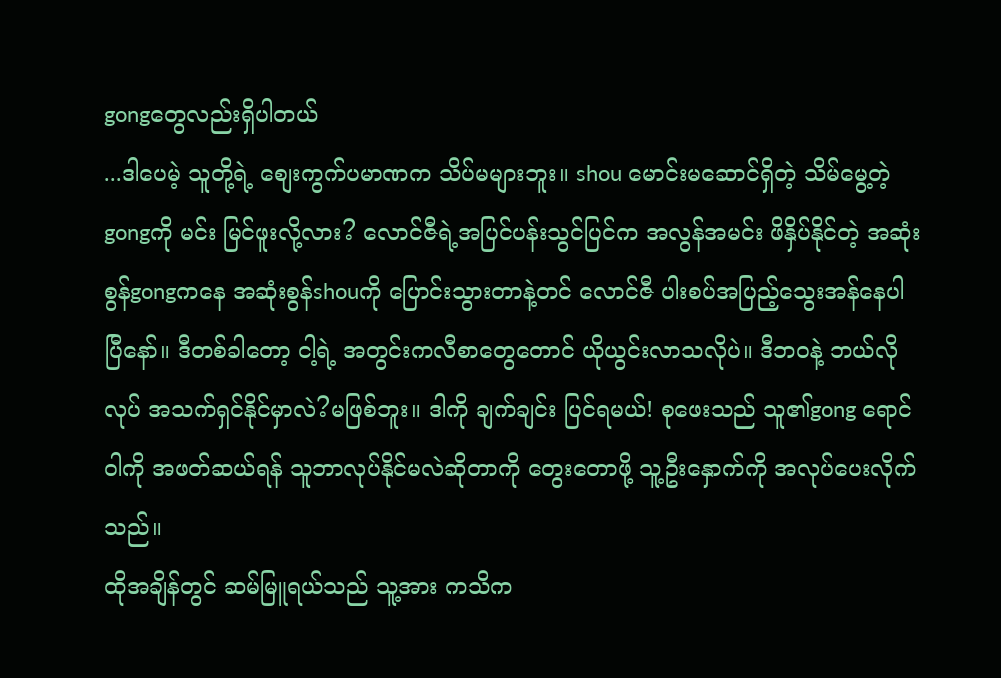gongတွေလည်းရှိပါတယ်
...ဒါပေမဲ့ သူတို့ရဲ့ စျေးကွက်ပမာဏက သိပ်မများဘူး။ shou မောင်းမဆောင်ရှိတဲ့ သိမ်မွေ့တဲ့gongကို မင်း မြင်ဖူးလို့လား? လောင်ဇီရဲ့အပြင်ပန်းသွင်ပြင်က အလွန်အမင်း ဖိနှိပ်နိုင်တဲ့ အဆုံးစွန်gongကနေ အဆုံးစွန်shouကို ပြောင်းသွားတာနဲ့တင် လောင်ဇီ ပါးစပ်အပြည့်သွေးအန်နေပါပြီနော်။ ဒီတစ်ခါတော့ ငါ့ရဲ့ အတွင်းကလီစာတွေတောင် ယိုယွင်းလာသလိုပဲ။ ဒီဘဝနဲ့ ဘယ်လိုလုပ် အသက်ရှင်နိုင်မှာလဲ?မဖြစ်ဘူး။ ဒါကို ချက်ချင်း ပြင်ရမယ်! စုဖေးသည် သူ၏gong ရောင်ဝါကို အဖတ်ဆယ်ရန် သူဘာလုပ်နိုင်မလဲဆိုတာကို တွေးတောဖို့ သူ့ဦးနှောက်ကို အလုပ်ပေးလိုက်သည်။
ထိုအချိန်တွင် ဆမ်မြူရယ်သည် သူ့အား ကသိက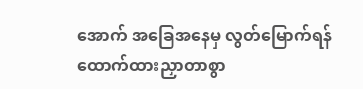အောက် အခြေအနေမှ လွတ်မြောက်ရန် ထောက်ထားညှာတာစွာ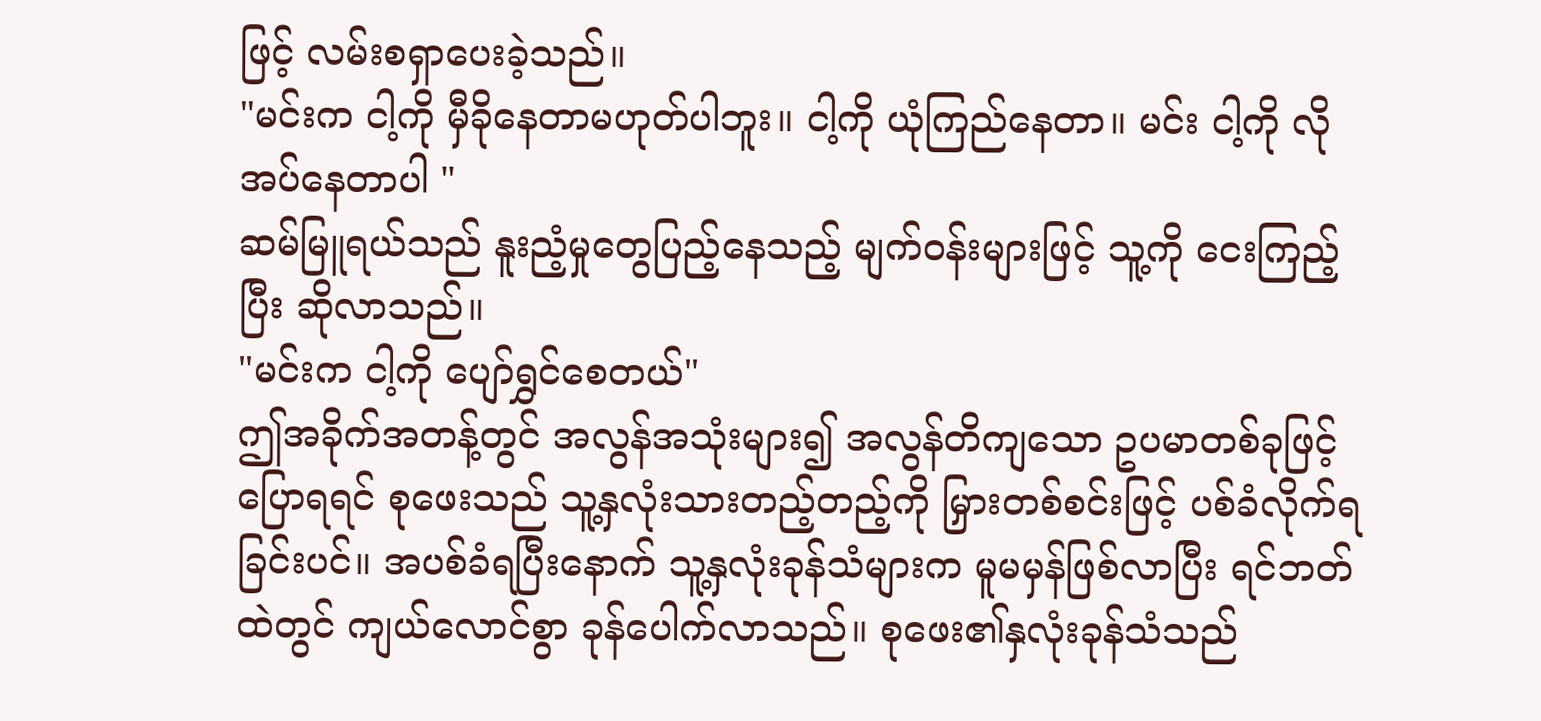ဖြင့် လမ်းစရှာပေးခဲ့သည်။
"မင်းက ငါ့ကို မှီခိုနေတာမဟုတ်ပါဘူး။ ငါ့ကို ယုံကြည်နေတာ။ မင်း ငါ့ကို လိုအပ်နေတာပါ "
ဆမ်မြူရယ်သည် နူးညံ့မှုတွေပြည့်နေသည့် မျက်ဝန်းများဖြင့် သူ့ကို ငေးကြည့်ပြီး ဆိုလာသည်။
"မင်းက ငါ့ကို ပျော်ရွှင်စေတယ်"
ဤအခိုက်အတန့်တွင် အလွန်အသုံးများ၍ အလွန်တိကျသော ဥပမာတစ်ခုဖြင့် ပြောရရင် စုဖေးသည် သူ့နှလုံးသားတည့်တည့်ကို မြှားတစ်စင်းဖြင့် ပစ်ခံလိုက်ရခြင်းပင်။ အပစ်ခံရပြီးနောက် သူ့နှလုံးခုန်သံများက မူမမှန်ဖြစ်လာပြီး ရင်ဘတ်ထဲတွင် ကျယ်လောင်စွာ ခုန်ပေါက်လာသည်။ စုဖေး၏နှလုံးခုန်သံသည်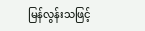မြန်လွန်းသဖြင့်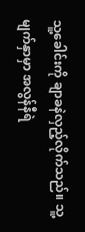သူ့ခေါင်းကို ချာခနဲလှည့်လိုက်သည်။ သူ့မျက်နှာမှာ အလွန်နီရဲ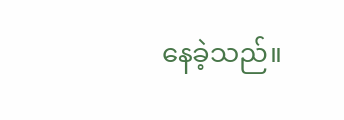နေခဲ့သည်။